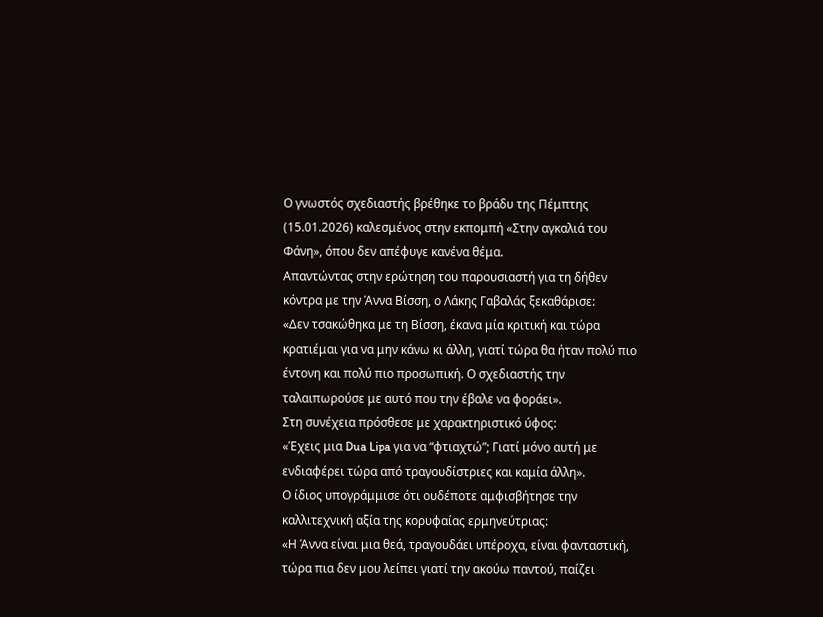Ο γνωστός σχεδιαστής βρέθηκε το βράδυ της Πέμπτης (15.01.2026) καλεσμένος στην εκπομπή «Στην αγκαλιά του Φάνη», όπου δεν απέφυγε κανένα θέμα.
Απαντώντας στην ερώτηση του παρουσιαστή για τη δήθεν κόντρα με την Άννα Βίσση, ο Λάκης Γαβαλάς ξεκαθάρισε:
«Δεν τσακώθηκα με τη Βίσση, έκανα μία κριτική και τώρα κρατιέμαι για να μην κάνω κι άλλη, γιατί τώρα θα ήταν πολύ πιο έντονη και πολύ πιο προσωπική. Ο σχεδιαστής την ταλαιπωρούσε με αυτό που την έβαλε να φοράει».
Στη συνέχεια πρόσθεσε με χαρακτηριστικό ύφος:
«Έχεις μια Dua Lipa για να “φτιαχτώ”; Γιατί μόνο αυτή με ενδιαφέρει τώρα από τραγουδίστριες και καμία άλλη».
Ο ίδιος υπογράμμισε ότι ουδέποτε αμφισβήτησε την καλλιτεχνική αξία της κορυφαίας ερμηνεύτριας:
«Η Άννα είναι μια θεά, τραγουδάει υπέροχα, είναι φανταστική, τώρα πια δεν μου λείπει γιατί την ακούω παντού, παίζει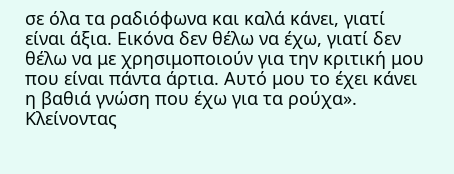σε όλα τα ραδιόφωνα και καλά κάνει, γιατί είναι άξια. Εικόνα δεν θέλω να έχω, γιατί δεν θέλω να με χρησιμοποιούν για την κριτική μου που είναι πάντα άρτια. Αυτό μου το έχει κάνει η βαθιά γνώση που έχω για τα ρούχα».
Κλείνοντας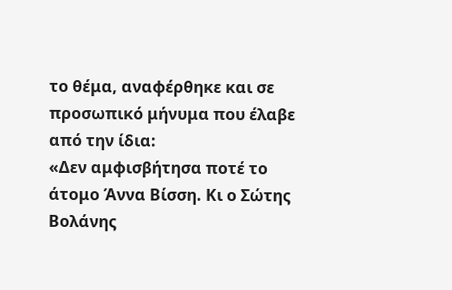το θέμα, αναφέρθηκε και σε προσωπικό μήνυμα που έλαβε από την ίδια:
«Δεν αμφισβήτησα ποτέ το άτομο Άννα Βίσση. Κι ο Σώτης Βολάνης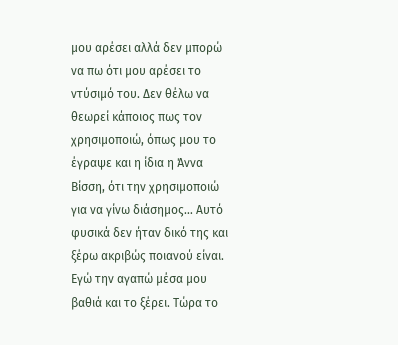μου αρέσει αλλά δεν μπορώ να πω ότι μου αρέσει το ντύσιμό του. Δεν θέλω να θεωρεί κάποιος πως τον χρησιμοποιώ, όπως μου το έγραψε και η ίδια η Άννα Βίσση, ότι την χρησιμοποιώ για να γίνω διάσημος… Αυτό φυσικά δεν ήταν δικό της και ξέρω ακριβώς ποιανού είναι. Εγώ την αγαπώ μέσα μου βαθιά και το ξέρει. Τώρα το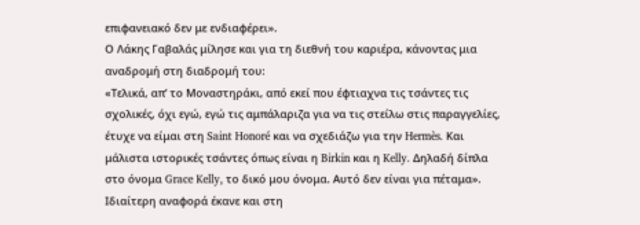επιφανειακό δεν με ενδιαφέρει».
Ο Λάκης Γαβαλάς μίλησε και για τη διεθνή του καριέρα, κάνοντας μια αναδρομή στη διαδρομή του:
«Τελικά, απ’ το Μοναστηράκι, από εκεί που έφτιαχνα τις τσάντες τις σχολικές, όχι εγώ, εγώ τις αμπάλαριζα για να τις στείλω στις παραγγελίες, έτυχε να είμαι στη Saint Honoré και να σχεδιάζω για την Hermès. Και μάλιστα ιστορικές τσάντες όπως είναι η Birkin και η Kelly. Δηλαδή δίπλα στο όνομα Grace Kelly, το δικό μου όνομα. Αυτό δεν είναι για πέταμα».
Ιδιαίτερη αναφορά έκανε και στη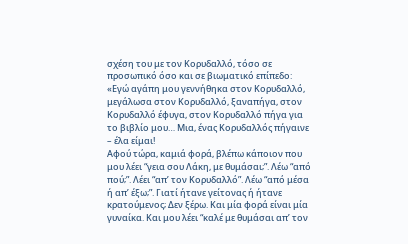σχέση του με τον Κορυδαλλό, τόσο σε προσωπικό όσο και σε βιωματικό επίπεδο:
«Εγώ αγάπη μου γεννήθηκα στον Κορυδαλλό, μεγάλωσα στον Κορυδαλλό, ξαναπήγα, στον Κορυδαλλό έφυγα, στον Κορυδαλλό πήγα για το βιβλίο μου… Μια, ένας Κορυδαλλός πήγαινε – έλα είμαι!
Αφού τώρα, καμιά φορά, βλέπω κάποιον που μου λέει “γεια σου Λάκη, με θυμάσαι;”. Λέω “από πού;”. Λέει “απ’ τον Κορυδαλλό”. Λέω “από μέσα ή απ’ έξω;”. Γιατί ήτανε γείτονας ή ήτανε κρατούμενος; Δεν ξέρω. Και μία φορά είναι μία γυναίκα. Και μου λέει “καλέ με θυμάσαι απ’ τον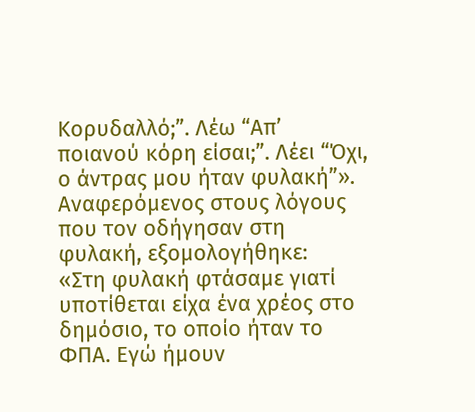Κορυδαλλό;”. Λέω “Απ’ ποιανού κόρη είσαι;”. Λέει “Όχι, ο άντρας μου ήταν φυλακή”».
Αναφερόμενος στους λόγους που τον οδήγησαν στη φυλακή, εξομολογήθηκε:
«Στη φυλακή φτάσαμε γιατί υποτίθεται είχα ένα χρέος στο δημόσιο, το οποίο ήταν το ΦΠΑ. Εγώ ήμουν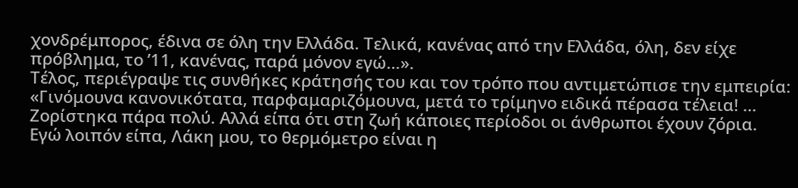χονδρέμπορος, έδινα σε όλη την Ελλάδα. Τελικά, κανένας από την Ελλάδα, όλη, δεν είχε πρόβλημα, το ’11, κανένας, παρά μόνον εγώ…».
Τέλος, περιέγραψε τις συνθήκες κράτησής του και τον τρόπο που αντιμετώπισε την εμπειρία:
«Γινόμουνα κανονικότατα, παρφαμαριζόμουνα, μετά το τρίμηνο ειδικά πέρασα τέλεια! … Ζορίστηκα πάρα πολύ. Αλλά είπα ότι στη ζωή κάποιες περίοδοι οι άνθρωποι έχουν ζόρια.
Εγώ λοιπόν είπα, Λάκη μου, το θερμόμετρο είναι η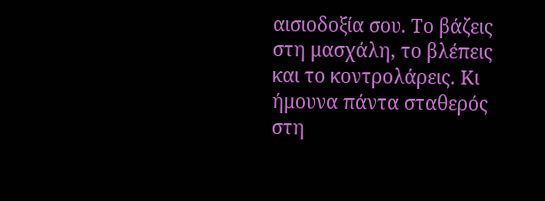αισιοδοξία σου. Το βάζεις στη μασχάλη, το βλέπεις και το κοντρολάρεις. Κι ήμουνα πάντα σταθερός στη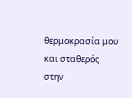θερμοκρασία μου και σταθερός στην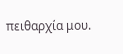πειθαρχία μου.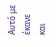Αυτό με έκανε και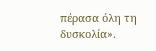πέρασα όλη τη δυσκολία».